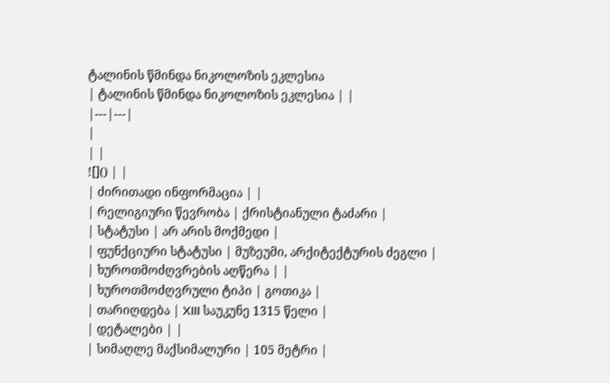ტალინის წმინდა ნიკოლოზის ეკლესია
| ტალინის წმინდა ნიკოლოზის ეკლესია | |
|---|---|
|
| |
![]() | |
| ძირითადი ინფორმაცია | |
| რელიგიური წევრობა | ქრისტიანული ტაძარი |
| სტატუსი | არ არის მოქმედი |
| ფუნქციური სტატუსი | მუზეუმი, არქიტექტურის ძეგლი |
| ხუროთმოძღვრების აღწერა | |
| ხუროთმოძღვრული ტიპი | გოთიკა |
| თარიღდება | XIII საუკუნე 1315 წელი |
| დეტალები | |
| სიმაღლე მაქსიმალური | 105 მეტრი |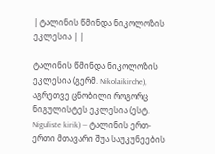| ტალინის წმინდა ნიკოლოზის ეკლესია | |

ტალინის წმინდა ნიკოლოზის ეკლესია (გერმ. Nikolaikirche), აგრეთვე ცნობილი როგორც ნიგულისტეს ეკლესია (ესტ. Niguliste kirik) — ტალინის ერთ-ერთი მთავარი შუა საუკუნეების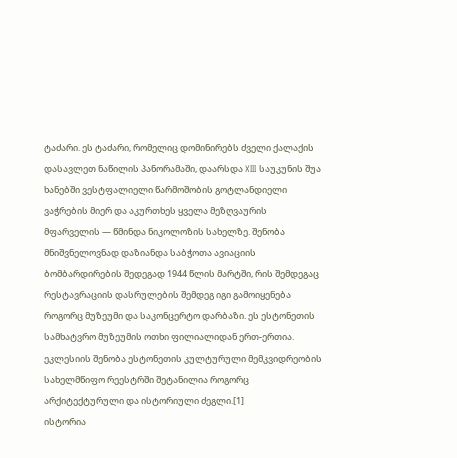ტაძარი. ეს ტაძარი, რომელიც დომინირებს ძველი ქალაქის დასავლეთ ნაწილის პანორამაში, დაარსდა XIII საუკუნის შუა ხანებში ვესტფალიელი წარმოშობის გოტლანდიელი ვაჭრების მიერ და აკურთხეს ყველა მეზღვაურის მფარველის — წმინდა ნიკოლოზის სახელზე. შენობა მნიშვნელოვნად დაზიანდა საბჭოთა ავიაციის ბომბარდირების შედეგად 1944 წლის მარტში, რის შემდეგაც რესტავრაციის დასრულების შემდეგ იგი გამოიყენება როგორც მუზეუმი და საკონცერტო დარბაზი. ეს ესტონეთის სამხატვრო მუზეუმის ოთხი ფილიალიდან ერთ-ერთია. ეკლესიის შენობა ესტონეთის კულტურული მემკვიდრეობის სახელმწიფო რეესტრში შეტანილია როგორც არქიტექტურული და ისტორიული ძეგლი.[1]
ისტორია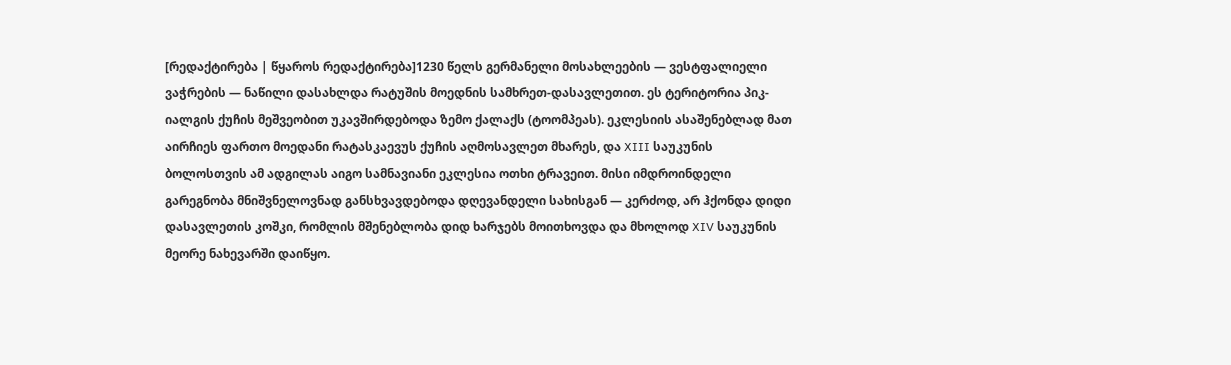[რედაქტირება | წყაროს რედაქტირება]1230 წელს გერმანელი მოსახლეების — ვესტფალიელი ვაჭრების — ნაწილი დასახლდა რატუშის მოედნის სამხრეთ-დასავლეთით. ეს ტერიტორია პიკ-იალგის ქუჩის მეშვეობით უკავშირდებოდა ზემო ქალაქს (ტოომპეას). ეკლესიის ასაშენებლად მათ აირჩიეს ფართო მოედანი რატასკაევუს ქუჩის აღმოსავლეთ მხარეს, და XIII საუკუნის ბოლოსთვის ამ ადგილას აიგო სამნავიანი ეკლესია ოთხი ტრავეით. მისი იმდროინდელი გარეგნობა მნიშვნელოვნად განსხვავდებოდა დღევანდელი სახისგან — კერძოდ, არ ჰქონდა დიდი დასავლეთის კოშკი, რომლის მშენებლობა დიდ ხარჯებს მოითხოვდა და მხოლოდ XIV საუკუნის მეორე ნახევარში დაიწყო.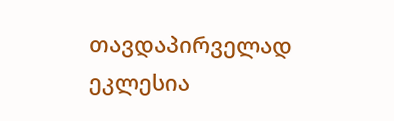თავდაპირველად ეკლესია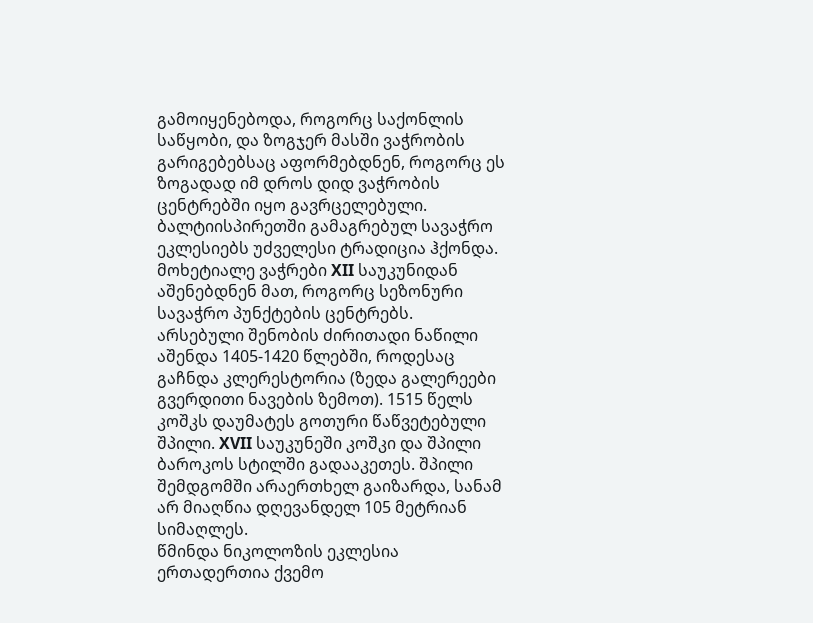გამოიყენებოდა, როგორც საქონლის საწყობი, და ზოგჯერ მასში ვაჭრობის გარიგებებსაც აფორმებდნენ, როგორც ეს ზოგადად იმ დროს დიდ ვაჭრობის ცენტრებში იყო გავრცელებული. ბალტიისპირეთში გამაგრებულ სავაჭრო ეკლესიებს უძველესი ტრადიცია ჰქონდა. მოხეტიალე ვაჭრები XII საუკუნიდან აშენებდნენ მათ, როგორც სეზონური სავაჭრო პუნქტების ცენტრებს.
არსებული შენობის ძირითადი ნაწილი აშენდა 1405-1420 წლებში, როდესაც გაჩნდა კლერესტორია (ზედა გალერეები გვერდითი ნავების ზემოთ). 1515 წელს კოშკს დაუმატეს გოთური წაწვეტებული შპილი. XVII საუკუნეში კოშკი და შპილი ბაროკოს სტილში გადააკეთეს. შპილი შემდგომში არაერთხელ გაიზარდა, სანამ არ მიაღწია დღევანდელ 105 მეტრიან სიმაღლეს.
წმინდა ნიკოლოზის ეკლესია ერთადერთია ქვემო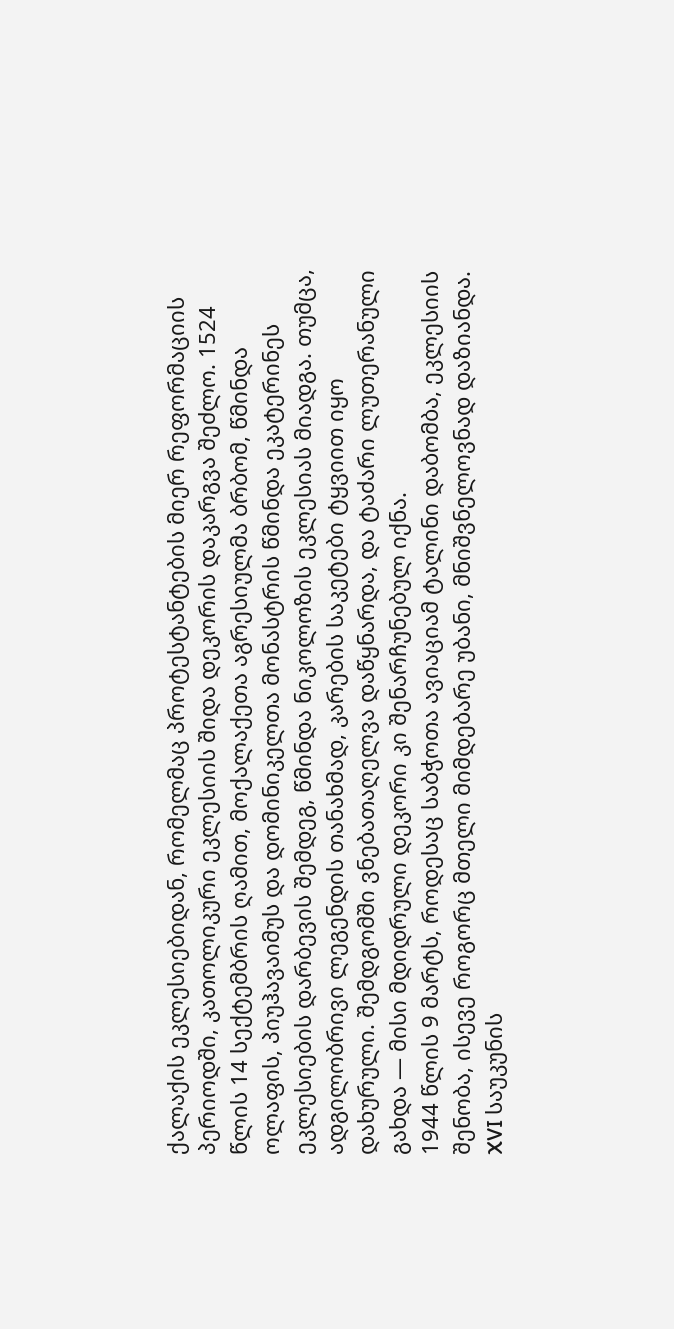ქალაქის ეკლესიებიდან, რომელმაც პროტესტანტების მიერ რეფორმაციის პერიოდში, კათოლიკური ეკლესიის შიდა დეკორის დაკარგვა შეძლო. 1524 წლის 14 სექტემბრის ღამით, მოქალაქეთა აგრესიულმა ბრბომ, წმინდა ოლაფის, პიუჰავაიმუს და დომინიკელთა მონასტრის წმინდა ეკატერინეს ეკლესიების დარბევის შემდეგ, წმინდა ნიკოლოზის ეკლესიას მიადგა. თუმცა, ადგილობრივი ლეგენდის თანახმად, კარების საკეტები ტყვიით იყო დახურული. შემდგომში ვნებათაღელვა დაწყნარდა, და ტაძარი ლუთერანული გახდა — მისი მდიდრული დეკორი კი შენარჩუნებულ იქნა.
1944 წლის 9 მარტს, როდესაც საბჭოთა ავიაციამ ტალინი დაბომბა, ეკლესიის შენობა, ისევე როგორც მთელი მიმდებარე უბანი, მნიშვნელოვნად დაზიანდა. XVI საუკუნის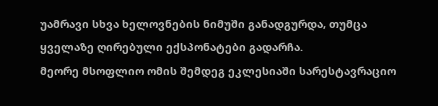უამრავი სხვა ხელოვნების ნიმუში განადგურდა, თუმცა ყველაზე ღირებული ექსპონატები გადარჩა.
მეორე მსოფლიო ომის შემდეგ ეკლესიაში სარესტავრაციო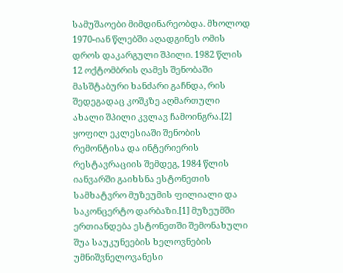სამუშაოები მიმდინარეობდა. მხოლოდ 1970-იან წლებში აღადგინეს ომის დროს დაკარგული შპილი. 1982 წლის 12 ოქტომბრის ღამეს შენობაში მასშტაბური ხანძარი გაჩნდა, რის შედეგადაც კოშკზე აღმართული ახალი შპილი კვლავ ჩამოინგრა.[2]
ყოფილ ეკლესიაში შენობის რემონტისა და ინტერიერის რესტავრაციის შემდეგ, 1984 წლის იანვარში გაიხსნა ესტონეთის სამხატვრო მუზეუმის ფილიალი და საკონცერტო დარბაზი.[1] მუზეუმში ერთიანდება ესტონეთში შემონახული შუა საუკუნეების ხელოვნების უმნიშვნელოვანესი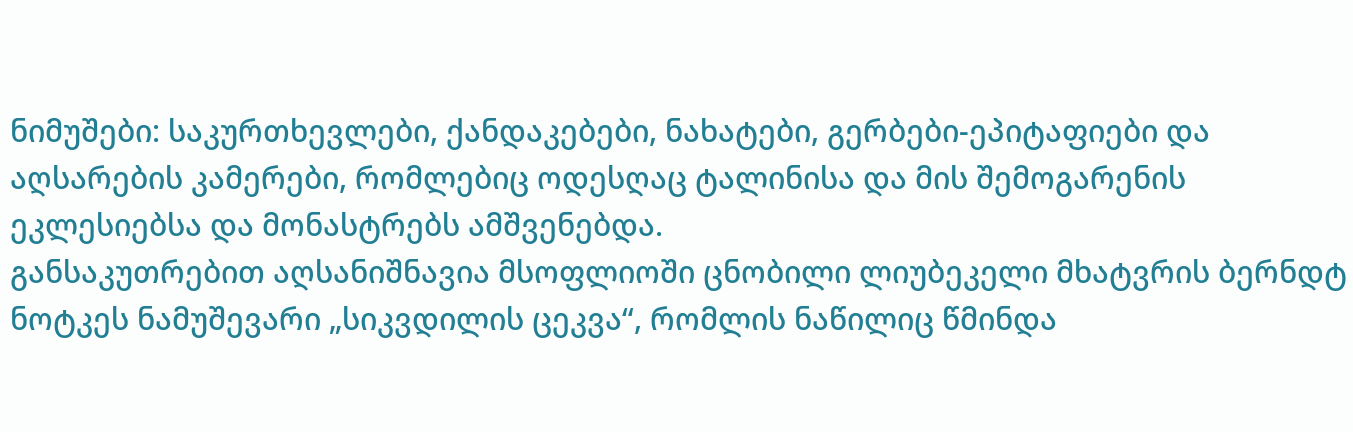ნიმუშები: საკურთხევლები, ქანდაკებები, ნახატები, გერბები-ეპიტაფიები და აღსარების კამერები, რომლებიც ოდესღაც ტალინისა და მის შემოგარენის ეკლესიებსა და მონასტრებს ამშვენებდა.
განსაკუთრებით აღსანიშნავია მსოფლიოში ცნობილი ლიუბეკელი მხატვრის ბერნდტ ნოტკეს ნამუშევარი „სიკვდილის ცეკვა“, რომლის ნაწილიც წმინდა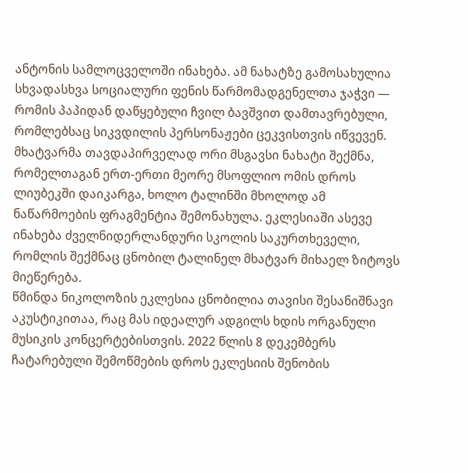ანტონის სამლოცველოში ინახება. ამ ნახატზე გამოსახულია სხვადასხვა სოციალური ფენის წარმომადგენელთა ჯაჭვი — რომის პაპიდან დაწყებული ჩვილ ბავშვით დამთავრებული, რომლებსაც სიკვდილის პერსონაჟები ცეკვისთვის იწვევენ. მხატვარმა თავდაპირველად ორი მსგავსი ნახატი შექმნა, რომელთაგან ერთ-ერთი მეორე მსოფლიო ომის დროს ლიუბეკში დაიკარგა, ხოლო ტალინში მხოლოდ ამ ნაწარმოების ფრაგმენტია შემონახულა. ეკლესიაში ასევე ინახება ძველნიდერლანდური სკოლის საკურთხეველი, რომლის შექმნაც ცნობილ ტალინელ მხატვარ მიხაელ ზიტოვს მიეწერება.
წმინდა ნიკოლოზის ეკლესია ცნობილია თავისი შესანიშნავი აკუსტიკითაა, რაც მას იდეალურ ადგილს ხდის ორგანული მუსიკის კონცერტებისთვის. 2022 წლის 8 დეკემბერს ჩატარებული შემოწმების დროს ეკლესიის შენობის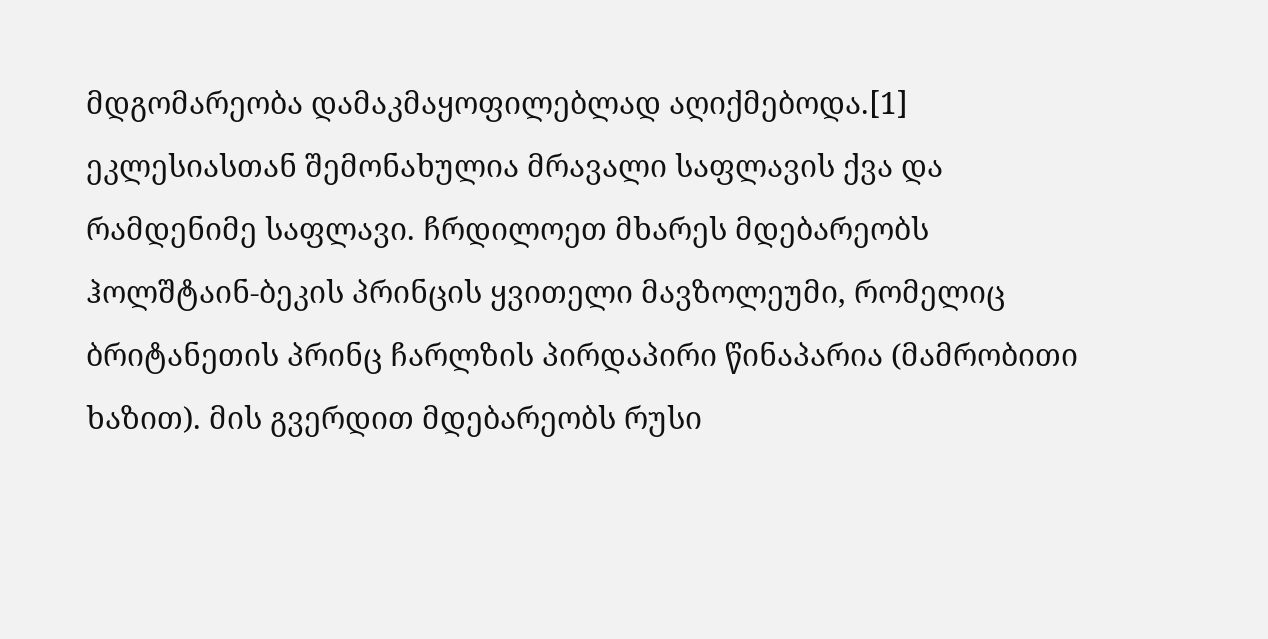მდგომარეობა დამაკმაყოფილებლად აღიქმებოდა.[1]
ეკლესიასთან შემონახულია მრავალი საფლავის ქვა და რამდენიმე საფლავი. ჩრდილოეთ მხარეს მდებარეობს ჰოლშტაინ-ბეკის პრინცის ყვითელი მავზოლეუმი, რომელიც ბრიტანეთის პრინც ჩარლზის პირდაპირი წინაპარია (მამრობითი ხაზით). მის გვერდით მდებარეობს რუსი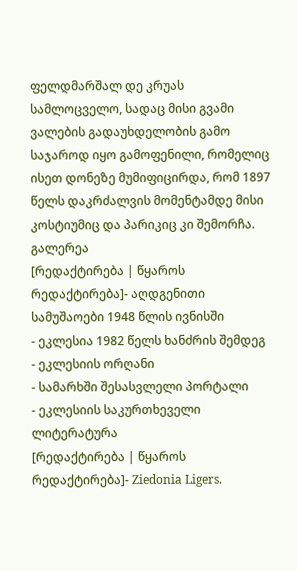ფელდმარშალ დე კრუას სამლოცველო, სადაც მისი გვამი ვალების გადაუხდელობის გამო საჯაროდ იყო გამოფენილი, რომელიც ისეთ დონეზე მუმიფიცირდა, რომ 1897 წელს დაკრძალვის მომენტამდე მისი კოსტიუმიც და პარიკიც კი შემორჩა.
გალერეა
[რედაქტირება | წყაროს რედაქტირება]- აღდგენითი სამუშაოები 1948 წლის ივნისში
- ეკლესია 1982 წელს ხანძრის შემდეგ
- ეკლესიის ორღანი
- სამარხში შესასვლელი პორტალი
- ეკლესიის საკურთხეველი
ლიტერატურა
[რედაქტირება | წყაროს რედაქტირება]- Ziedonia Ligers.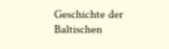Geschichte der Baltischen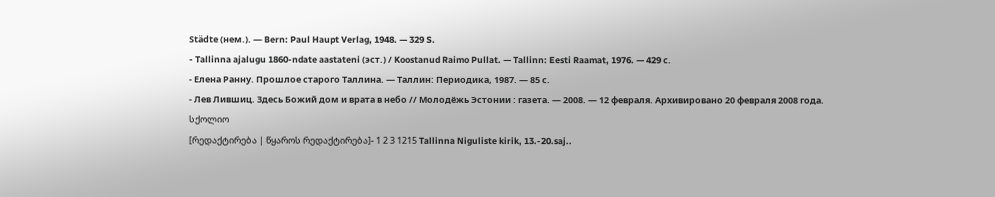Städte (нем.). — Bern: Paul Haupt Verlag, 1948. — 329 S.
- Tallinna ajalugu 1860-ndate aastateni (эст.) / Koostanud Raimo Pullat. — Tallinn: Eesti Raamat, 1976. — 429 с.
- Елена Ранну. Прошлое старого Таллина. — Таллин: Периодика, 1987. — 85 с.
- Лев Лившиц. Здесь Божий дом и врата в небо // Молодёжь Эстонии : газета. — 2008. — 12 февраля. Архивировано 20 февраля 2008 года.
სქოლიო
[რედაქტირება | წყაროს რედაქტირება]- 1 2 3 1215 Tallinna Niguliste kirik, 13.-20.saj..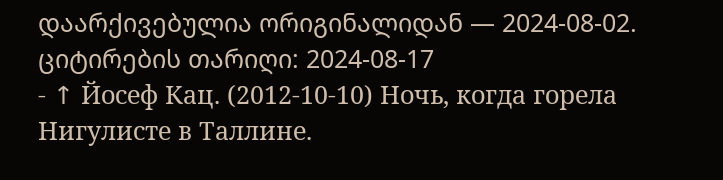დაარქივებულია ორიგინალიდან — 2024-08-02. ციტირების თარიღი: 2024-08-17
- ↑ Йосеф Кац. (2012-10-10) Ночь, когда горела Нигулисте в Таллине.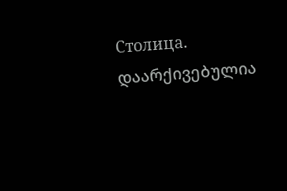Столица. დაარქივებულია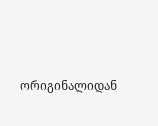ორიგინალიდან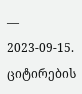— 2023-09-15. ციტირების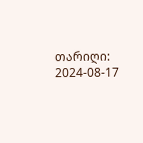თარიღი: 2024-08-17